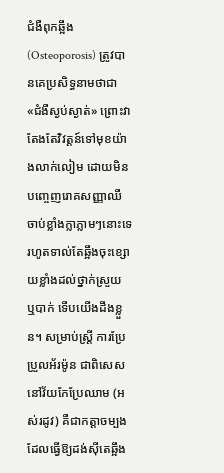ជំងឺពុកឆ្អឹង (Osteoporosis) ត្រូវបានគេប្រសិទ្ធនាមថាជា «ជំងឺស្ងប់ស្ងាត់» ព្រោះវាតែងតែវិវត្តន៍ទៅមុខយ៉ាងលាក់លៀម ដោយមិនបញ្ចេញរោគសញ្ញាឈឺចាប់ខ្លាំងក្លាភ្លាមៗនោះទេ រហូតទាល់តែឆ្អឹងចុះខ្សោយខ្លាំងដល់ថ្នាក់ស្រួយ ឬបាក់ ទើបយើងដឹងខ្លួន។ សម្រាប់ស្ត្រី ការប្រែប្រួលអ័រម៉ូន ជាពិសេសនៅវ័យកែប្រែឈាម (អស់រដូវ) គឺជាកត្តាចម្បងដែលធ្វើឱ្យដង់ស៊ីតេឆ្អឹង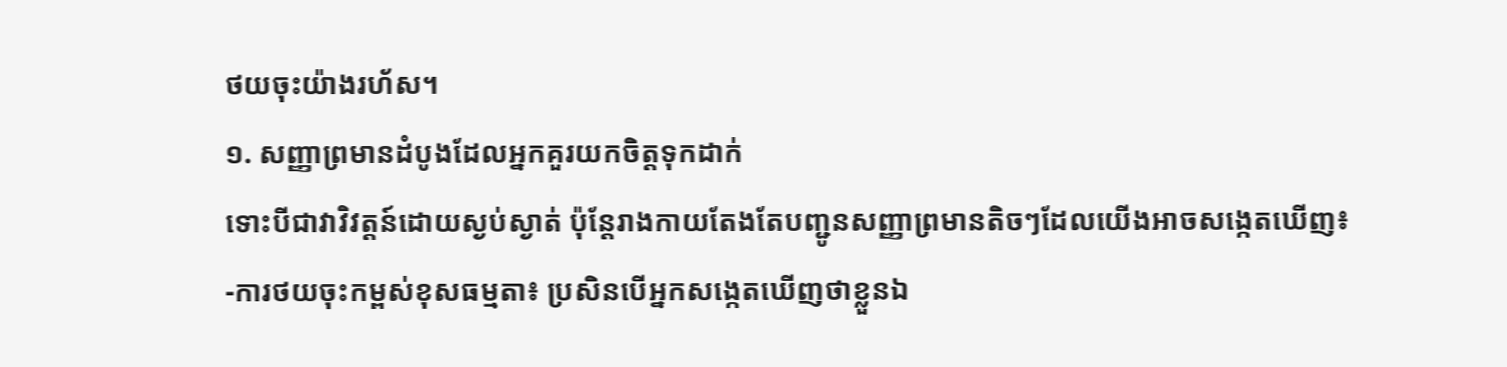ថយចុះយ៉ាងរហ័ស។
១. សញ្ញាព្រមានដំបូងដែលអ្នកគួរយកចិត្តទុកដាក់
ទោះបីជាវាវិវត្តន៍ដោយស្ងប់ស្ងាត់ ប៉ុន្តែរាងកាយតែងតែបញ្ជូនសញ្ញាព្រមានតិចៗដែលយើងអាចសង្កេតឃើញ៖
-ការថយចុះកម្ពស់ខុសធម្មតា៖ ប្រសិនបើអ្នកសង្កេតឃើញថាខ្លួនឯ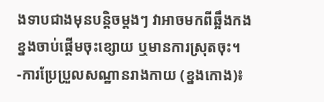ងទាបជាងមុនបន្តិចម្តងៗ វាអាចមកពីឆ្អឹងកងខ្នងចាប់ផ្តើមចុះខ្សោយ ឬមានការស្រុតចុះ។
-ការប្រែប្រួលសណ្ឋានរាងកាយ (ខ្នងកោង)៖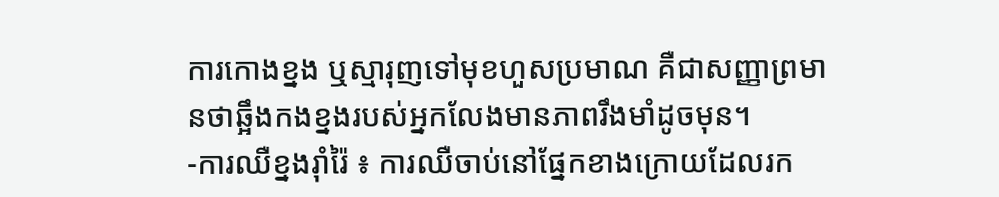ការកោងខ្នង ឬស្មារុញទៅមុខហួសប្រមាណ គឺជាសញ្ញាព្រមានថាឆ្អឹងកងខ្នងរបស់អ្នកលែងមានភាពរឹងមាំដូចមុន។
-ការឈឺខ្នងរ៉ាំរ៉ៃ ៖ ការឈឺចាប់នៅផ្នែកខាងក្រោយដែលរក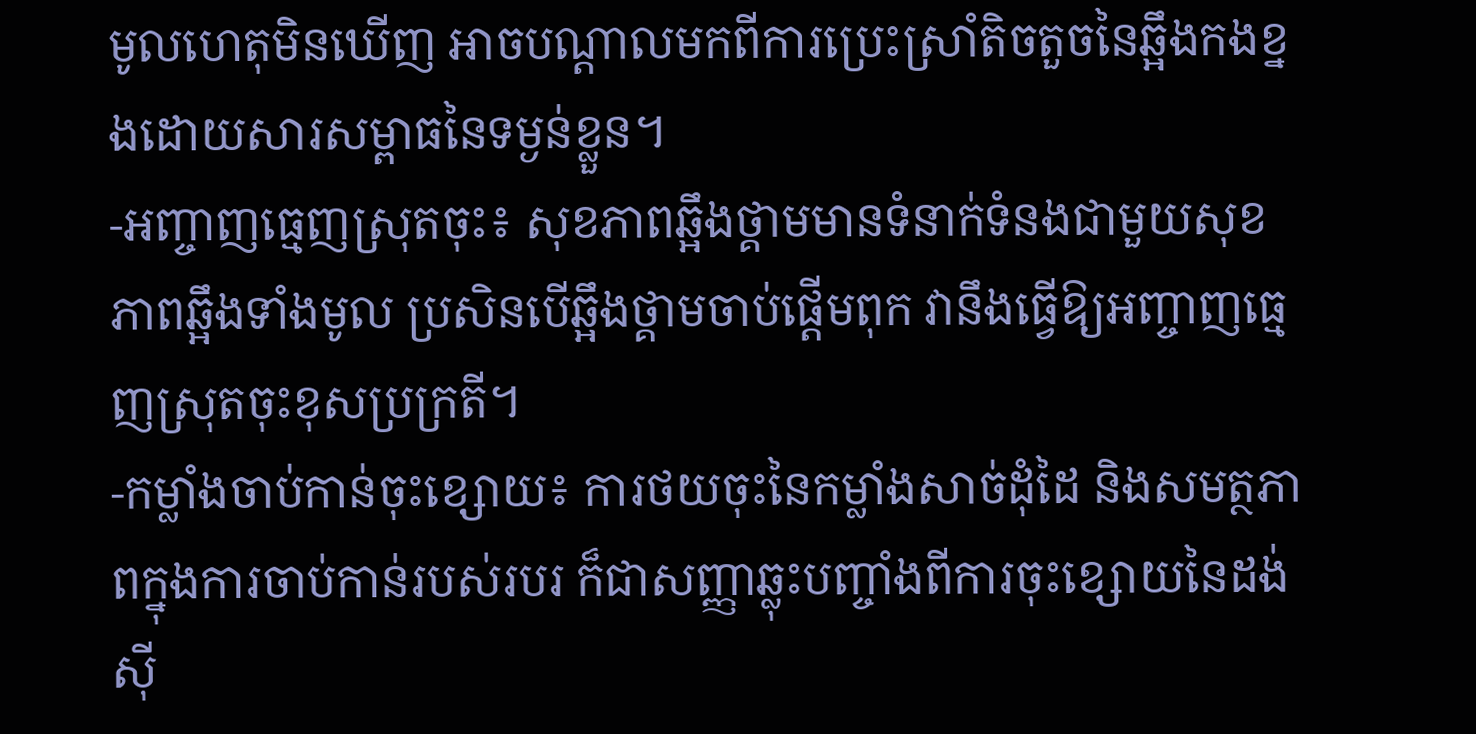មូលហេតុមិនឃើញ អាចបណ្តាលមកពីការប្រេះស្រាំតិចតួចនៃឆ្អឹងកងខ្នងដោយសារសម្ពាធនៃទម្ងន់ខ្លួន។
-អញ្ចាញធ្មេញស្រុតចុះ៖ សុខភាពឆ្អឹងថ្គាមមានទំនាក់ទំនងជាមួយសុខភាពឆ្អឹងទាំងមូល ប្រសិនបើឆ្អឹងថ្គាមចាប់ផ្តើមពុក វានឹងធ្វើឱ្យអញ្ចាញធ្មេញស្រុតចុះខុសប្រក្រតី។
-កម្លាំងចាប់កាន់ចុះខ្សោយ៖ ការថយចុះនៃកម្លាំងសាច់ដុំដៃ និងសមត្ថភាពក្នុងការចាប់កាន់របស់របរ ក៏ជាសញ្ញាឆ្លុះបញ្ចាំងពីការចុះខ្សោយនៃដង់ស៊ី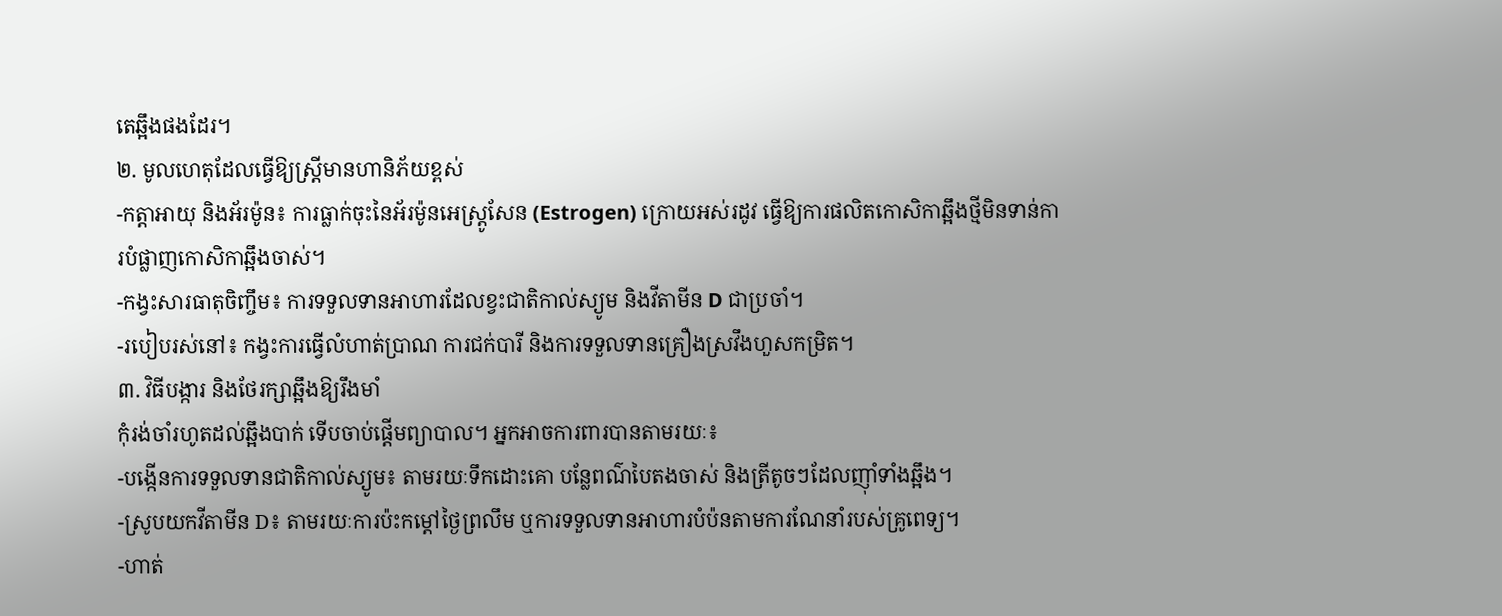តេឆ្អឹងផងដែរ។
២. មូលហេតុដែលធ្វើឱ្យស្ត្រីមានហានិភ័យខ្ពស់
-កត្តាអាយុ និងអ័រម៉ូន៖ ការធ្លាក់ចុះនៃអ័រម៉ូនអេស្ត្រូសែន (Estrogen) ក្រោយអស់រដូវ ធ្វើឱ្យការផលិតកោសិកាឆ្អឹងថ្មីមិនទាន់ការបំផ្លាញកោសិកាឆ្អឹងចាស់។
-កង្វះសារធាតុចិញ្ចឹម៖ ការទទួលទានអាហារដែលខ្វះជាតិកាល់ស្យូម និងវីតាមីន D ជាប្រចាំ។
-របៀបរស់នៅ៖ កង្វះការធ្វើលំហាត់ប្រាណ ការជក់បារី និងការទទួលទានគ្រឿងស្រវឹងហួសកម្រិត។
៣. វិធីបង្ការ និងថែរក្សាឆ្អឹងឱ្យរឹងមាំ
កុំរង់ចាំរហូតដល់ឆ្អឹងបាក់ ទើបចាប់ផ្តើមព្យាបាល។ អ្នកអាចការពារបានតាមរយៈ៖
-បង្កើនការទទួលទានជាតិកាល់ស្យូម៖ តាមរយៈទឹកដោះគោ បន្លែពណ៌បៃតងចាស់ និងត្រីតូចៗដែលញ៉ាំទាំងឆ្អឹង។
-ស្រូបយកវីតាមីន D៖ តាមរយៈការប៉ះកម្តៅថ្ងៃព្រលឹម ឬការទទួលទានអាហារបំប៉នតាមការណែនាំរបស់គ្រូពេទ្យ។
-ហាត់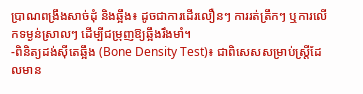ប្រាណពង្រឹងសាច់ដុំ និងឆ្អឹង៖ ដូចជាការដើរលឿនៗ ការរត់ត្រឹកៗ ឬការលើកទម្ងន់ស្រាលៗ ដើម្បីជម្រុញឱ្យឆ្អឹងរឹងមាំ។
-ពិនិត្យដង់ស៊ីតេឆ្អឹង (Bone Density Test)៖ ជាពិសេសសម្រាប់ស្ត្រីដែលមាន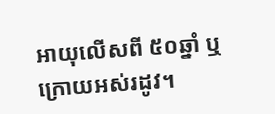អាយុលើសពី ៥០ឆ្នាំ ឬក្រោយអស់រដូវ។